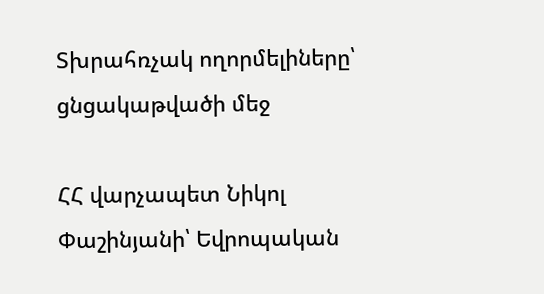Տխրահռչակ ողորմելիները՝ ցնցակաթվածի մեջ

ՀՀ վարչապետ Նիկոլ Փաշինյանի՝ Եվրոպական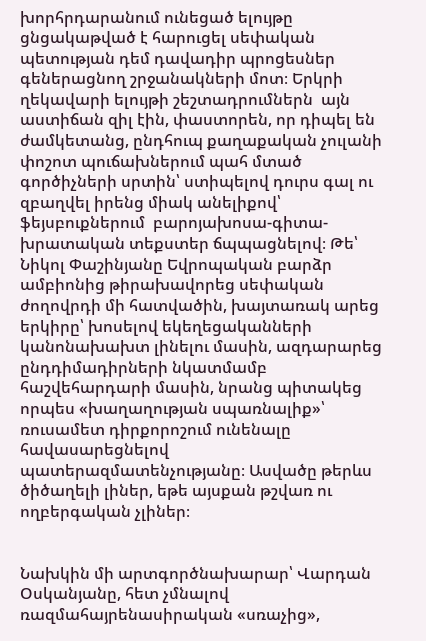խորհրդարանում ունեցած ելույթը ցնցակաթված է հարուցել սեփական պետության դեմ դավադիր պրոցեսներ գեներացնող շրջանակների մոտ։ Երկրի ղեկավարի ելույթի շեշտադրումներն  այն աստիճան զիլ էին, փաստորեն, որ դիպել են ժամկետանց, ընդհուպ քաղաքական չուլանի փոշոտ պուճախներում պահ մտած գործիչների սրտին՝ ստիպելով դուրս գալ ու զբաղվել իրենց միակ անելիքով՝ ֆեյսբուքներում  բարոյախոսա-գիտա-խրատական տեքստեր ճպպացնելով։ Թե՝ Նիկոլ Փաշինյանը Եվրոպական բարձր ամբիոնից թիրախավորեց սեփական ժողովրդի մի հատվածին, խայտառակ արեց երկիրը՝ խոսելով եկեղեցականների կանոնախախտ լինելու մասին, ազդարարեց ընդդիմադիրների նկատմամբ հաշվեհարդարի մասին, նրանց պիտակեց որպես «խաղաղության սպառնալիք»՝  ռուսամետ դիրքորոշում ունենալը  հավասարեցնելով  պատերազմատենչությանը։ Ասվածը թերևս ծիծաղելի լիներ, եթե այսքան թշվառ ու ողբերգական չլիներ։


Նախկին մի արտգործնախարար՝ Վարդան Օսկանյանը, հետ չմնալով ռազմահայրենասիրական «սռաչից»,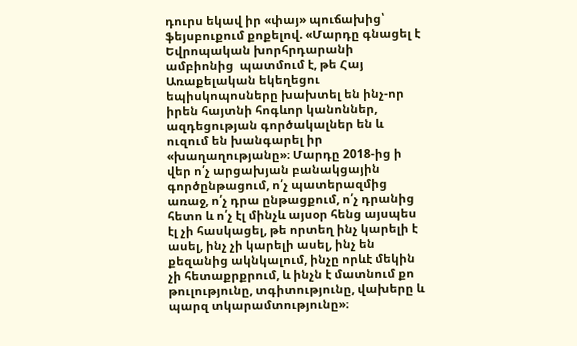դուրս եկավ իր «փայ» պուճախից՝ ֆեյսբուքում քոքելով. «Մարդը գնացել է Եվրոպական խորհրդարանի ամբիոնից  պատմում է, թե Հայ Առաքելական եկեղեցու եպիսկոպոսները խախտել են ինչ-որ իրեն հայտնի հոգևոր կանոններ, ազդեցության գործակալներ են և ուզում են խանգարել իր «խաղաղությանը»։ Մարդը 2018-ից ի վեր ո՛չ արցախյան բանակցային գործընթացում, ո՛չ պատերազմից առաջ, ո՛չ դրա ընթացքում, ո՛չ դրանից հետո և ո՛չ էլ մինչև այսօր հենց այսպես էլ չի հասկացել, թե որտեղ ինչ կարելի է ասել, ինչ չի կարելի ասել, ինչ են քեզանից ակնկալում, ինչը որևէ մեկին չի հետաքրքրում, և ինչն է մատնում քո թուլությունը, տգիտությունը, վախերը և պարզ տկարամտությունը»։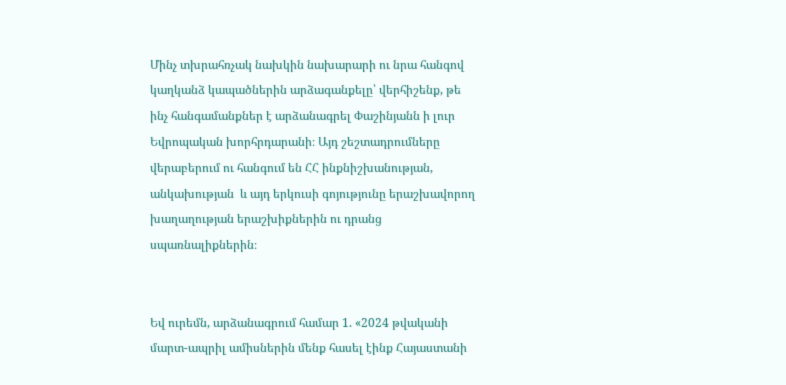Մինչ տխրահռչակ նախկին նախարարի ու նրա հանգով կաղկանձ կապածներին արձագանքելը՝ վերհիշենք, թե ինչ հանգամանքներ է արձանագրել Փաշինյանն ի լուր Եվրոպական խորհրդարանի։ Այդ շեշտադրումները վերաբերում ու հանգում են ՀՀ ինքնիշխանության, անկախության  և այդ երկուսի գոյությունը երաշխավորող խաղաղության երաշխիքներին ու դրանց սպառնալիքներին։


Եվ ուրեմն, արձանագրում համար 1. «2024 թվականի մարտ-ապրիլ ամիսներին մենք հասել էինք Հայաստանի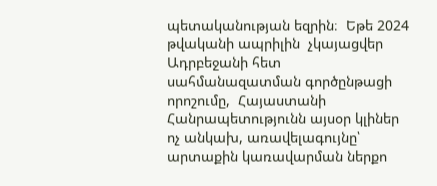պետականության եզրին։  Եթե 2024 թվականի ապրիլին  չկայացվեր  Ադրբեջանի հետ սահմանազատման գործընթացի որոշումը,  Հայաստանի Հանրապետությունն այսօր կլիներ ոչ անկախ, առավելագույնը՝ արտաքին կառավարման ներքո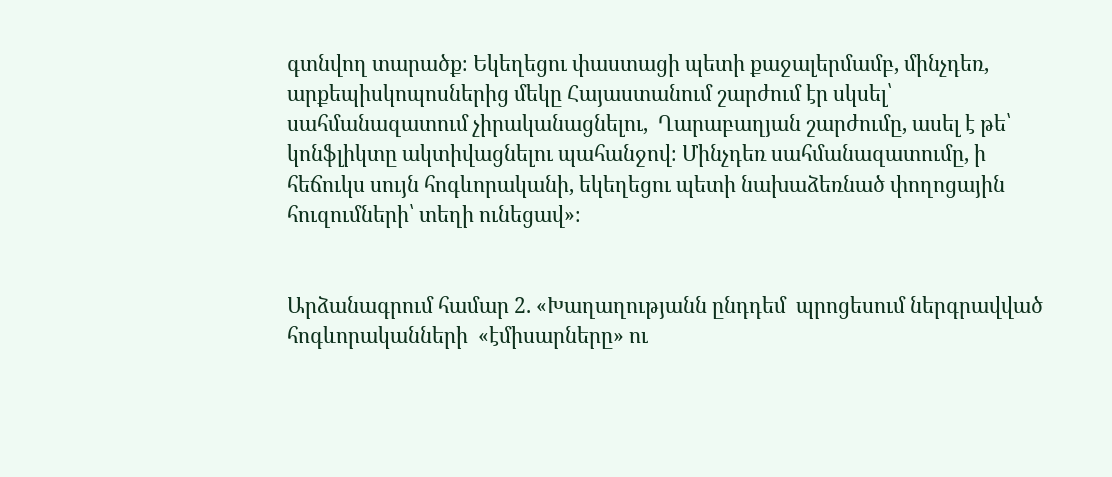գտնվող տարածք։ Եկեղեցու փաստացի պետի քաջալերմամբ, մինչդեռ, արքեպիսկոպոսներից մեկը Հայաստանում շարժում էր սկսել՝ սահմանազատում չիրականացնելու,  Ղարաբաղյան շարժումը, ասել է թե՝ կոնֆլիկտը ակտիվացնելու պահանջով։ Մինչդեռ սահմանազատումը, ի հեճուկս սույն հոգևորականի, եկեղեցու պետի նախաձեռնած փողոցային հուզումների՝ տեղի ունեցավ»։


Արձանագրում համար 2. «Խաղաղությանն ընդդեմ  պրոցեսում ներգրավված հոգևորականների  «էմիսարները» ու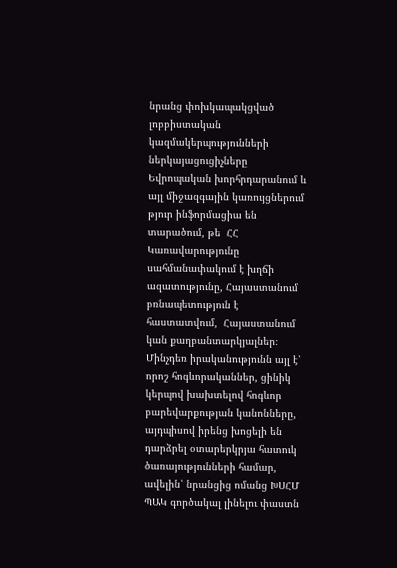նրանց փոխկապակցված լոբբիստական կազմակերպությունների ներկայացուցիչները Եվրոպական խորհրդարանում և այլ միջազգային կառույցներում թյուր ինֆորմացիա են տարածում, թե  ՀՀ Կառավարությունը սահմանափակում է խղճի ազատությունը, Հայաստանում բռնապետություն է հաստատվում,  Հայաստանում կան քաղբանտարկյալներ։ Մինչդեռ իրականությունն այլ է՝ որոշ հոգևորականներ, ցինիկ կերպով խախտելով հոգևոր բարեվարքության կանոնները, այդպիսով իրենց խոցելի են դարձրել օտարերկրյա հատուկ ծառայությունների համար, ավելին՝ նրանցից ոմանց ԽՍՀՄ ՊԱԿ գործակալ լինելու փաստն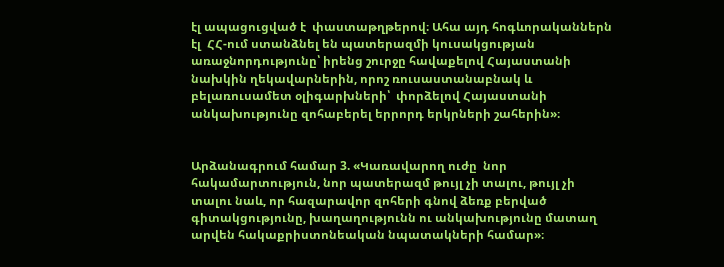էլ ապացուցված է  փաստաթղթերով։ Ահա այդ հոգևորականներն էլ  ՀՀ-ում ստանձնել են պատերազմի կուսակցության առաջնորդությունը՝ իրենց շուրջը հավաքելով Հայաստանի նախկին ղեկավարներին, որոշ ռուսաստանաբնակ և բելառուսամետ օլիգարխների՝  փորձելով Հայաստանի անկախությունը զոհաբերել երրորդ երկրների շահերին»։


Արձանագրում համար 3. «Կառավարող ուժը  նոր հակամարտություն, նոր պատերազմ թույլ չի տալու, թույլ չի տալու նաև, որ հազարավոր զոհերի գնով ձեռք բերված գիտակցությունը, խաղաղությունն ու անկախությունը մատաղ արվեն հակաքրիստոնեական նպատակների համար»։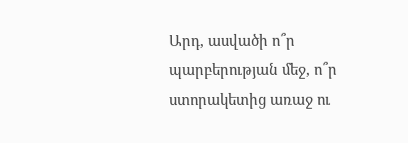Արդ, ասվածի ո՞ր պարբերության մեջ, ո՞ր ստորակետից առաջ ու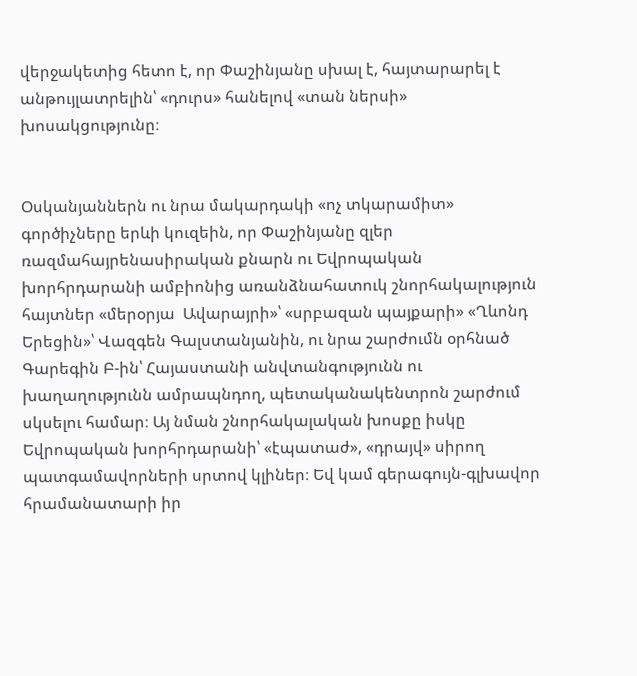վերջակետից հետո է, որ Փաշինյանը սխալ է, հայտարարել է անթույլատրելին՝ «դուրս» հանելով «տան ներսի» խոսակցությունը։


Օսկանյաններն ու նրա մակարդակի «ոչ տկարամիտ» գործիչները երևի կուզեին, որ Փաշինյանը զլեր ռազմահայրենասիրական քնարն ու Եվրոպական խորհրդարանի ամբիոնից առանձնահատուկ շնորհակալություն հայտներ «մերօրյա  Ավարայրի»՝ «սրբազան պայքարի» «Ղևոնդ Երեցին»՝ Վազգեն Գալստանյանին, ու նրա շարժումն օրհնած  Գարեգին Բ-ին՝ Հայաստանի անվտանգությունն ու խաղաղությունն ամրապնդող, պետականակենտրոն շարժում սկսելու համար։ Այ նման շնորհակալական խոսքը իսկը Եվրոպական խորհրդարանի՝ «էպատաժ», «դրայվ» սիրող պատգամավորների սրտով կլիներ։ Եվ կամ գերագույն-գլխավոր հրամանատարի իր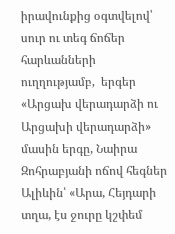իրավունքից օգտվելով՝ սուր ու տեգ ճոճեր հարևանների ուղղությամբ,  երգեր «Արցախ վերադարձի ու Արցախի վերադարձի» մասին երգը, Նաիրա Զոհրաբյանի ոճով հեգներ Ալիևին՝ «Արա, Հեյդարի տղա, էս ջուրը կշփեմ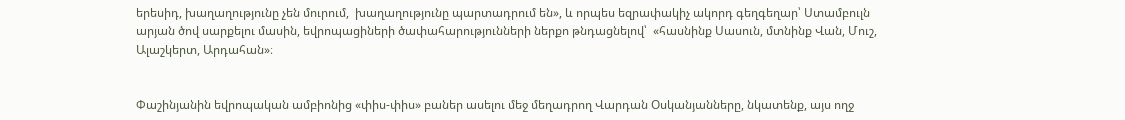երեսիդ, խաղաղությունը չեն մուրում,  խաղաղությունը պարտադրում են», և որպես եզրափակիչ ակորդ գեղգեղար՝ Ստամբուլն արյան ծով սարքելու մասին, եվրոպացիների ծափահարությունների ներքո թնդացնելով՝  «հասնինք Սասուն, մտնինք Վան, Մուշ, Ալաշկերտ, Արդահան»։


Փաշինյանին եվրոպական ամբիոնից «փիս-փիս» բաներ ասելու մեջ մեղադրող Վարդան Օսկանյանները, նկատենք, այս ողջ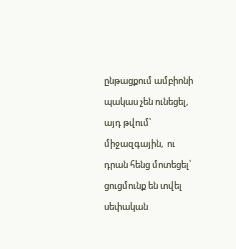ընթացքում ամբիոնի պակաս չեն ունեցել, այդ թվում՝ միջազգային,  ու դրան հենց մոտեցել՝ ցուցմունք են տվել սեփական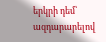երկրի դեմ՝ ազդարարելով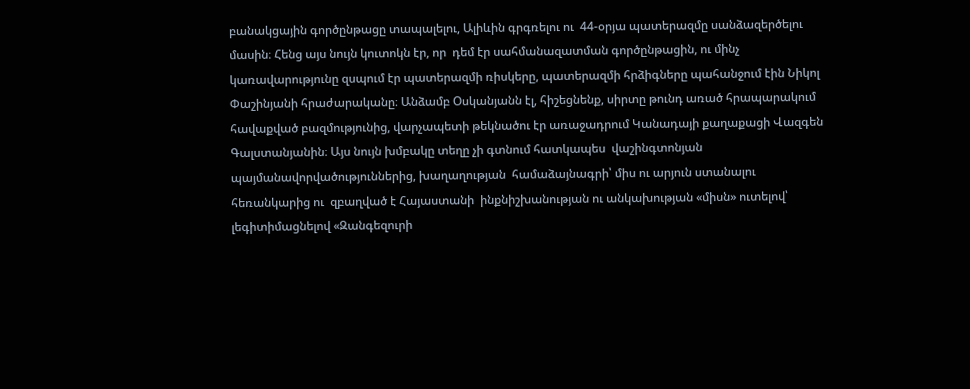բանակցային գործընթացը տապալելու, Ալիևին գրգռելու ու  44-օրյա պատերազմը սանձազերծելու մասին։ Հենց այս նույն կուտոկն էր, որ  դեմ էր սահմանազատման գործընթացին, ու մինչ կառավարությունը զսպում էր պատերազմի ռիսկերը, պատերազմի հրձիգները պահանջում էին Նիկոլ Փաշինյանի հրաժարականը։ Անձամբ Օսկանյանն էլ, հիշեցնենք, սիրտը թունդ առած հրապարակում  հավաքված բազմությունից, վարչապետի թեկնածու էր առաջադրում Կանադայի քաղաքացի Վազգեն Գալստանյանին։ Այս նույն խմբակը տեղը չի գտնում հատկապես  վաշինգտոնյան պայմանավորվածություններից, խաղաղության  համաձայնագրի՝ միս ու արյուն ստանալու հեռանկարից ու  զբաղված է Հայաստանի  ինքնիշխանության ու անկախության «միսն» ուտելով՝ լեգիտիմացնելով «Զանգեզուրի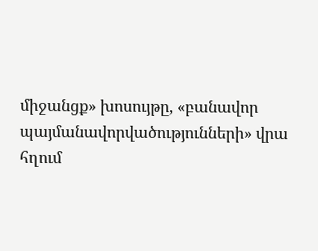միջանցք» խոսույթը, «բանավոր պայմանավորվածությունների» վրա հղում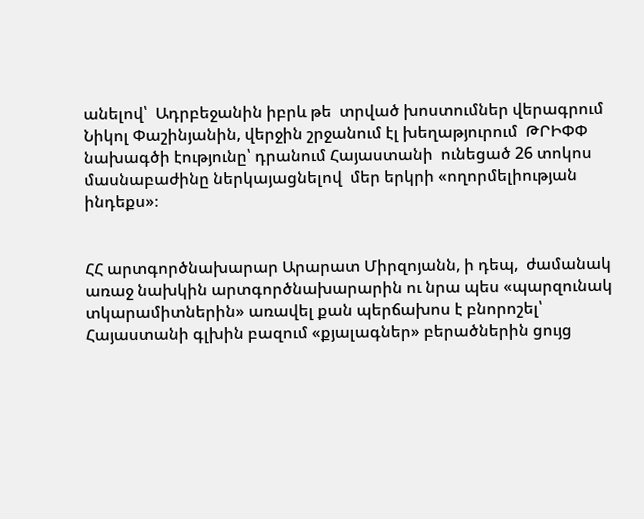անելով՝  Ադրբեջանին իբրև թե  տրված խոստումներ վերագրում Նիկոլ Փաշինյանին, վերջին շրջանում էլ խեղաթյուրում  ԹՐԻՓՓ նախագծի էությունը՝ դրանում Հայաստանի  ունեցած 26 տոկոս մասնաբաժինը ներկայացնելով  մեր երկրի «ողորմելիության ինդեքս»։


ՀՀ արտգործնախարար Արարատ Միրզոյանն, ի դեպ,  ժամանակ առաջ նախկին արտգործնախարարին ու նրա պես «պարզունակ տկարամիտներին» առավել քան պերճախոս է բնորոշել՝ Հայաստանի գլխին բազում «քյալագներ» բերածներին ցույց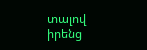տալով իրենց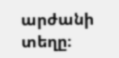արժանի տեղը։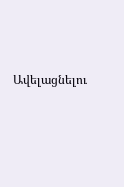Ավելացնելու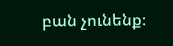բան չունենք։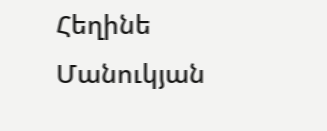Հեղինե Մանուկյան